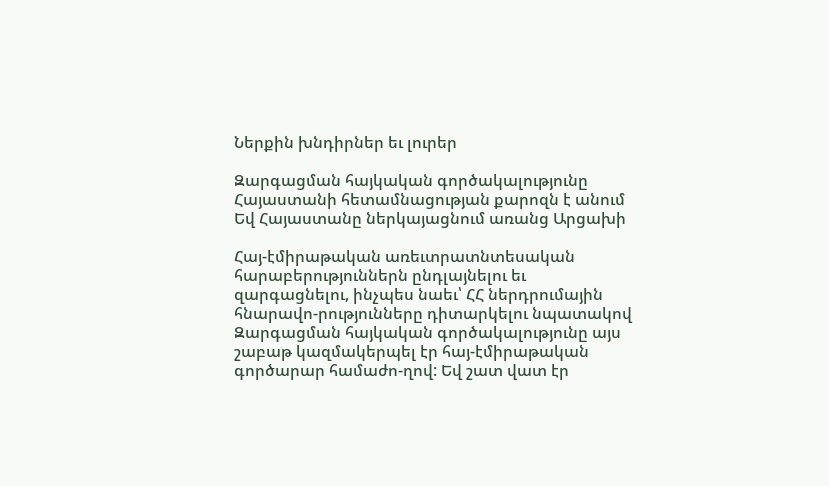Ներքին խնդիրներ եւ լուրեր

Զարգացման հայկական գործակալությունը Հայաստանի հետամնացության քարոզն է անում
Եվ Հայաստանը ներկայացնում առանց Արցախի

Հայ-էմիրաթական առեւտրատնտեսական հարաբերություններն ընդլայնելու եւ զարգացնելու, ինչպես նաեւ՝ ՀՀ ներդրումային հնարավո-րությունները դիտարկելու նպատակով Զարգացման հայկական գործակալությունը այս շաբաթ կազմակերպել էր հայ-էմիրաթական գործարար համաժո-ղով: Եվ շատ վատ էր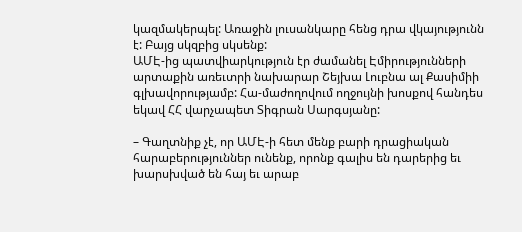կազմակերպել: Առաջին լուսանկարը հենց դրա վկայությունն է: Բայց սկզբից սկսենք:
ԱՄԷ-ից պատվիարկություն էր ժամանել Էմիրությունների արտաքին առեւտրի նախարար Շեյխա Լուբնա ալ Քասիմիի գլխավորությամբ: Հա-մաժողովում ողջույնի խոսքով հանդես եկավ ՀՀ վարչապետ Տիգրան Սարգսյանը:

– Գաղտնիք չէ, որ ԱՄԷ-ի հետ մենք բարի դրացիական հարաբերություններ ունենք, որոնք գալիս են դարերից եւ խարսխված են հայ եւ արաբ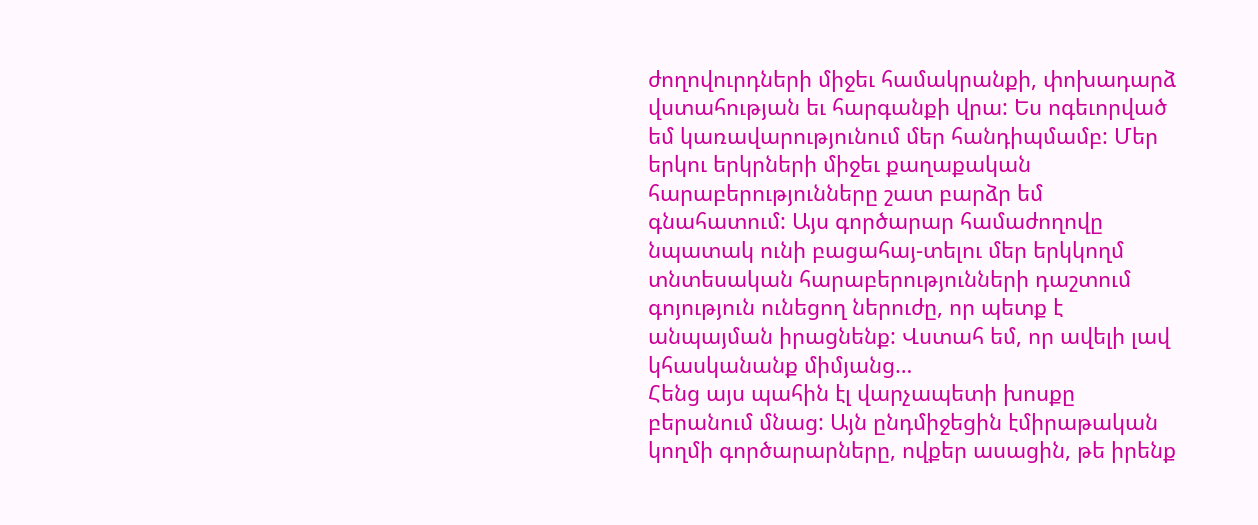ժողովուրդների միջեւ համակրանքի, փոխադարձ վստահության եւ հարգանքի վրա: Ես ոգեւորված եմ կառավարությունում մեր հանդիպմամբ: Մեր երկու երկրների միջեւ քաղաքական հարաբերությունները շատ բարձր եմ գնահատում: Այս գործարար համաժողովը նպատակ ունի բացահայ-տելու մեր երկկողմ տնտեսական հարաբերությունների դաշտում գոյություն ունեցող ներուժը, որ պետք է անպայման իրացնենք: Վստահ եմ, որ ավելի լավ կհասկանանք միմյանց…
Հենց այս պահին էլ վարչապետի խոսքը բերանում մնաց: Այն ընդմիջեցին էմիրաթական կողմի գործարարները, ովքեր ասացին, թե իրենք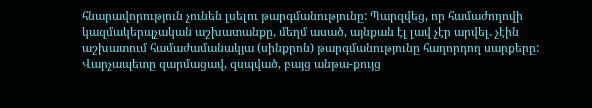հնարավորություն չունեն լսելու թարգմանությունը: Պարզվեց, որ համաժողովի կազմակերպչական աշխատանքը, մեղմ ասած, այնքան էլ լավ չէր արվել. չէին աշխատում համաժամանակյա (սինքրոն) թարգմանությունը հաղորդող սարքերը: Վարչապետը զարմացավ, զսպված, բայց անթա-քույց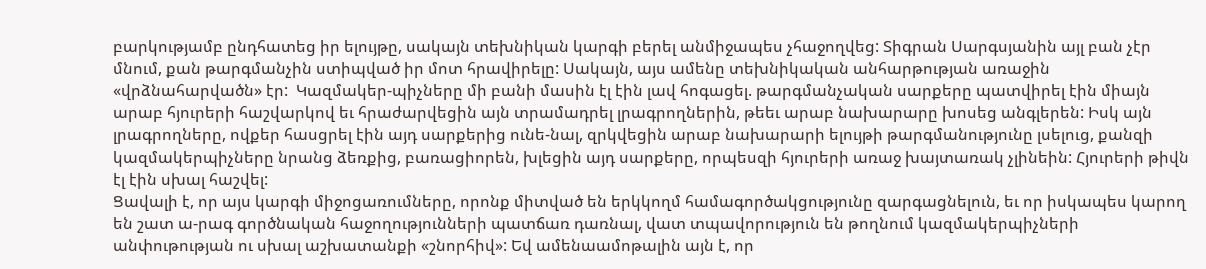բարկությամբ ընդհատեց իր ելույթը, սակայն տեխնիկան կարգի բերել անմիջապես չհաջողվեց: Տիգրան Սարգսյանին այլ բան չէր մնում, քան թարգմանչին ստիպված իր մոտ հրավիրելը: Սակայն, այս ամենը տեխնիկական անհարթության առաջին «վրձնահարվածն» էր:  Կազմակեր-պիչները մի բանի մասին էլ էին լավ հոգացել. թարգմանչական սարքերը պատվիրել էին միայն արաբ հյուրերի հաշվարկով եւ հրաժարվեցին այն տրամադրել լրագրողներին, թեեւ արաբ նախարարը խոսեց անգլերեն: Իսկ այն լրագրողները, ովքեր հասցրել էին այդ սարքերից ունե-նալ, զրկվեցին արաբ նախարարի ելույթի թարգմանությունը լսելուց, քանզի կազմակերպիչները նրանց ձեռքից, բառացիորեն, խլեցին այդ սարքերը, որպեսզի հյուրերի առաջ խայտառակ չլինեին: Հյուրերի թիվն էլ էին սխալ հաշվել:
Ցավալի է, որ այս կարգի միջոցառումները, որոնք միտված են երկկողմ համագործակցությունը զարգացնելուն, եւ որ իսկապես կարող են շատ ա-րագ գործնական հաջողությունների պատճառ դառնալ, վատ տպավորություն են թողնում կազմակերպիչների անփութության ու սխալ աշխատանքի «շնորհիվ»: Եվ ամենաամոթալին այն է, որ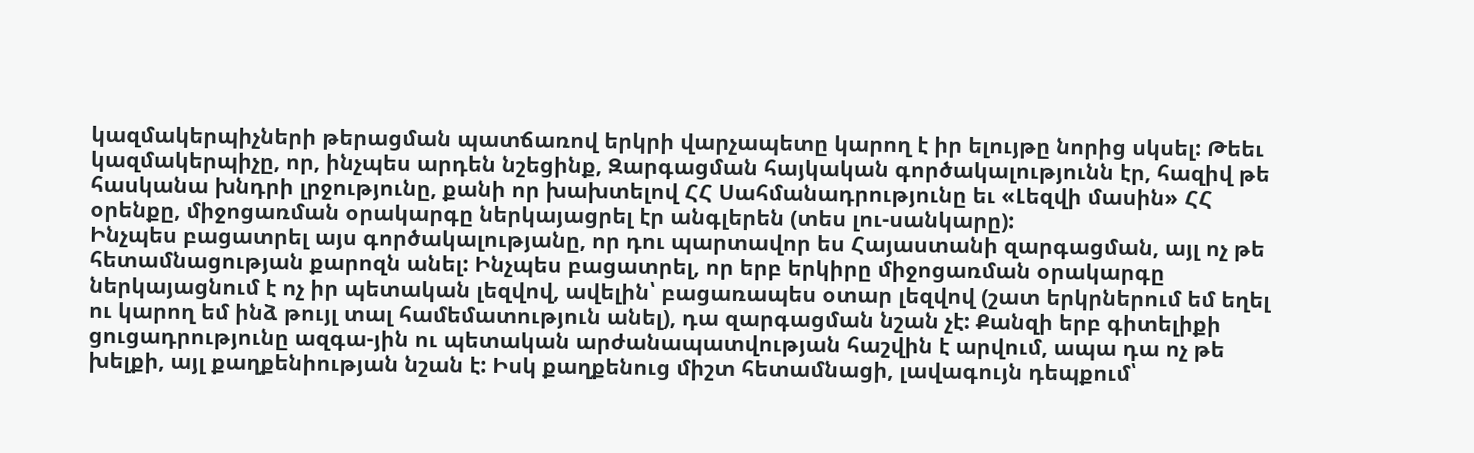կազմակերպիչների թերացման պատճառով երկրի վարչապետը կարող է իր ելույթը նորից սկսել: Թեեւ կազմակերպիչը, որ, ինչպես արդեն նշեցինք, Զարգացման հայկական գործակալությունն էր, հազիվ թե հասկանա խնդրի լրջությունը, քանի որ խախտելով ՀՀ Սահմանադրությունը եւ «Լեզվի մասին» ՀՀ օրենքը, միջոցառման օրակարգը ներկայացրել էր անգլերեն (տես լու-սանկարը):
Ինչպես բացատրել այս գործակալությանը, որ դու պարտավոր ես Հայաստանի զարգացման, այլ ոչ թե հետամնացության քարոզն անել: Ինչպես բացատրել, որ երբ երկիրը միջոցառման օրակարգը ներկայացնում է ոչ իր պետական լեզվով, ավելին՝ բացառապես օտար լեզվով (շատ երկրներում եմ եղել ու կարող եմ ինձ թույլ տալ համեմատություն անել), դա զարգացման նշան չէ: Քանզի երբ գիտելիքի ցուցադրությունը ազգա-յին ու պետական արժանապատվության հաշվին է արվում, ապա դա ոչ թե խելքի, այլ քաղքենիության նշան է: Իսկ քաղքենուց միշտ հետամնացի, լավագույն դեպքում՝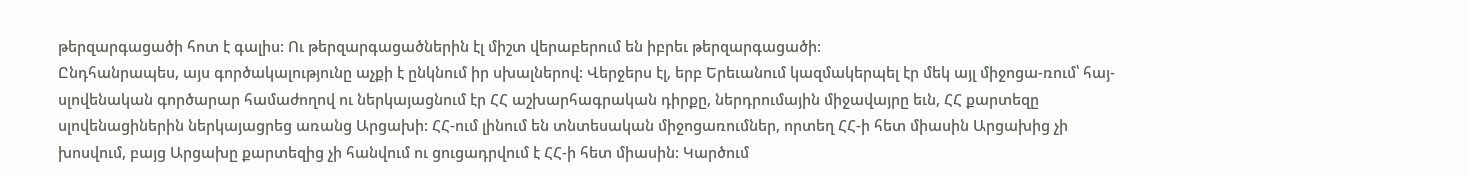թերզարգացածի հոտ է գալիս: Ու թերզարգացածներին էլ միշտ վերաբերում են իբրեւ թերզարգացածի:
Ընդհանրապես, այս գործակալությունը աչքի է ընկնում իր սխալներով: Վերջերս էլ, երբ Երեւանում կազմակերպել էր մեկ այլ միջոցա-ռում՝ հայ-սլովենական գործարար համաժողով ու ներկայացնում էր ՀՀ աշխարհագրական դիրքը, ներդրումային միջավայրը եւն, ՀՀ քարտեզը սլովենացիներին ներկայացրեց առանց Արցախի: ՀՀ-ում լինում են տնտեսական միջոցառումներ, որտեղ ՀՀ-ի հետ միասին Արցախից չի խոսվում, բայց Արցախը քարտեզից չի հանվում ու ցուցադրվում է ՀՀ-ի հետ միասին: Կարծում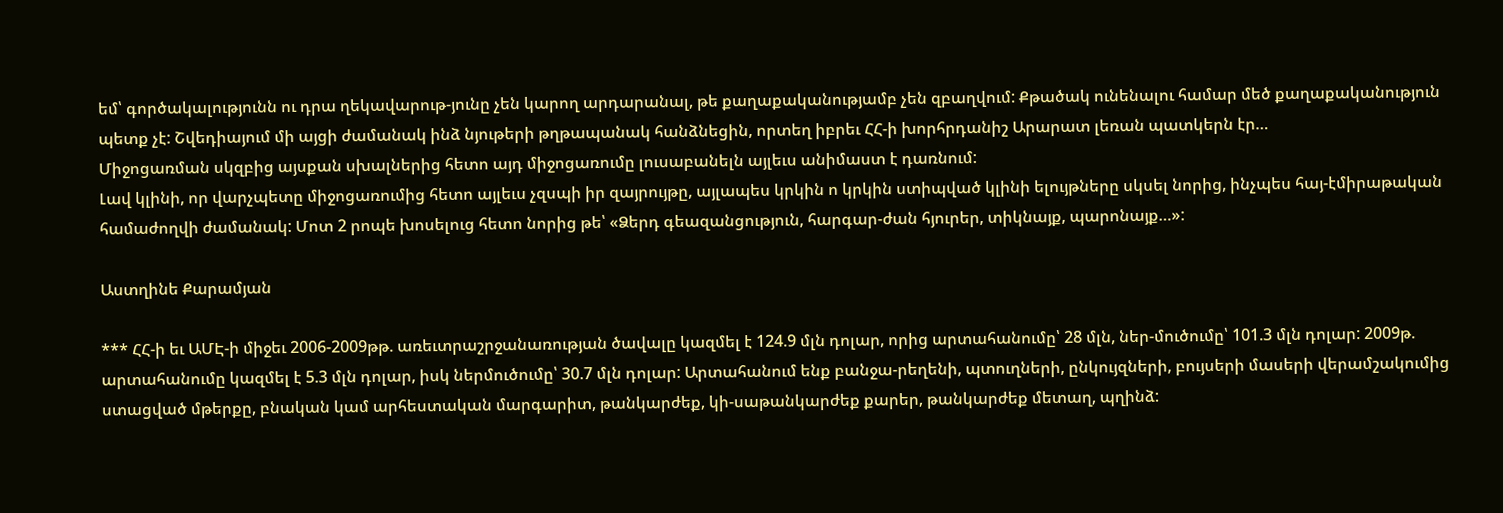եմ՝ գործակալությունն ու դրա ղեկավարութ-յունը չեն կարող արդարանալ, թե քաղաքականությամբ չեն զբաղվում: Քթածակ ունենալու համար մեծ քաղաքականություն պետք չէ: Շվեդիայում մի այցի ժամանակ ինձ նյութերի թղթապանակ հանձնեցին, որտեղ իբրեւ ՀՀ-ի խորհրդանիշ Արարատ լեռան պատկերն էր…
Միջոցառման սկզբից այսքան սխալներից հետո այդ միջոցառումը լուսաբանելն այլեւս անիմաստ է դառնում:
Լավ կլինի, որ վարչպետը միջոցառումից հետո այլեւս չզսպի իր զայրույթը, այլապես կրկին ո կրկին ստիպված կլինի ելույթները սկսել նորից, ինչպես հայ-էմիրաթական համաժողվի ժամանակ: Մոտ 2 րոպե խոսելուց հետո նորից թե՝ «Ձերդ գեազանցություն, հարգար-ժան հյուրեր, տիկնայք, պարոնայք…»:

Աստղինե Քարամյան

*** ՀՀ-ի եւ ԱՄԷ-ի միջեւ 2006-2009թթ. առեւտրաշրջանառության ծավալը կազմել է 124.9 մլն դոլար, որից արտահանումը՝ 28 մլն, ներ-մուծումը՝ 101.3 մլն դոլար: 2009թ. արտահանումը կազմել է 5.3 մլն դոլար, իսկ ներմուծումը՝ 30.7 մլն դոլար: Արտահանում ենք բանջա-րեղենի, պտուղների, ընկույզների, բույսերի մասերի վերամշակումից ստացված մթերքը, բնական կամ արհեստական մարգարիտ, թանկարժեք, կի-սաթանկարժեք քարեր, թանկարժեք մետաղ, պղինձ: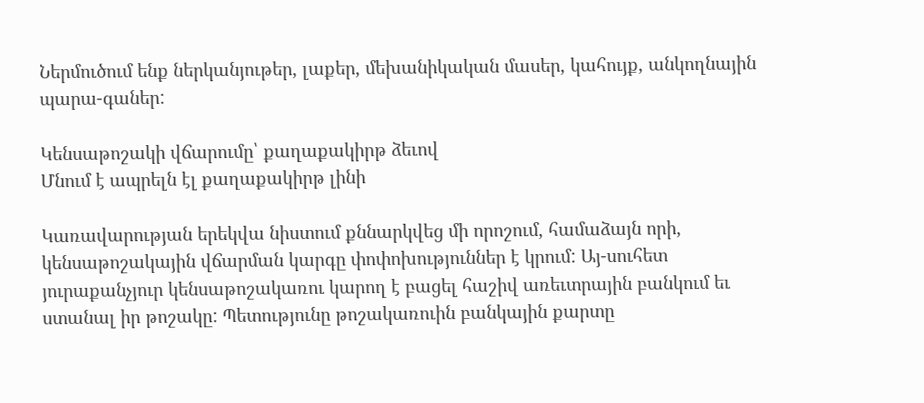Ներմուծում ենք ներկանյութեր, լաքեր, մեխանիկական մասեր, կահույք, անկողնային պարա-գաներ:

Կենսաթոշակի վճարումը՝ քաղաքակիրթ ձեւով
Մնում է ապրելն էլ քաղաքակիրթ լինի

Կառավարության երեկվա նիստում քննարկվեց մի որոշում, համաձայն որի, կենսաթոշակային վճարման կարգը փոփոխություններ է կրում: Այ-սուհետ յուրաքանչյուր կենսաթոշակառու կարող է բացել հաշիվ առեւտրային բանկում եւ ստանալ իր թոշակը: Պետությունը թոշակառուին բանկային քարտը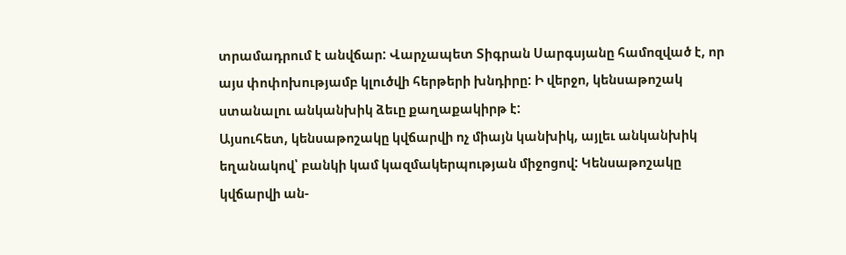տրամադրում է անվճար: Վարչապետ Տիգրան Սարգսյանը համոզված է, որ այս փոփոխությամբ կլուծվի հերթերի խնդիրը: Ի վերջո, կենսաթոշակ ստանալու անկանխիկ ձեւը քաղաքակիրթ է:
Այսուհետ, կենսաթոշակը կվճարվի ոչ միայն կանխիկ, այլեւ անկանխիկ եղանակով՝ բանկի կամ կազմակերպության միջոցով: Կենսաթոշակը կվճարվի ան-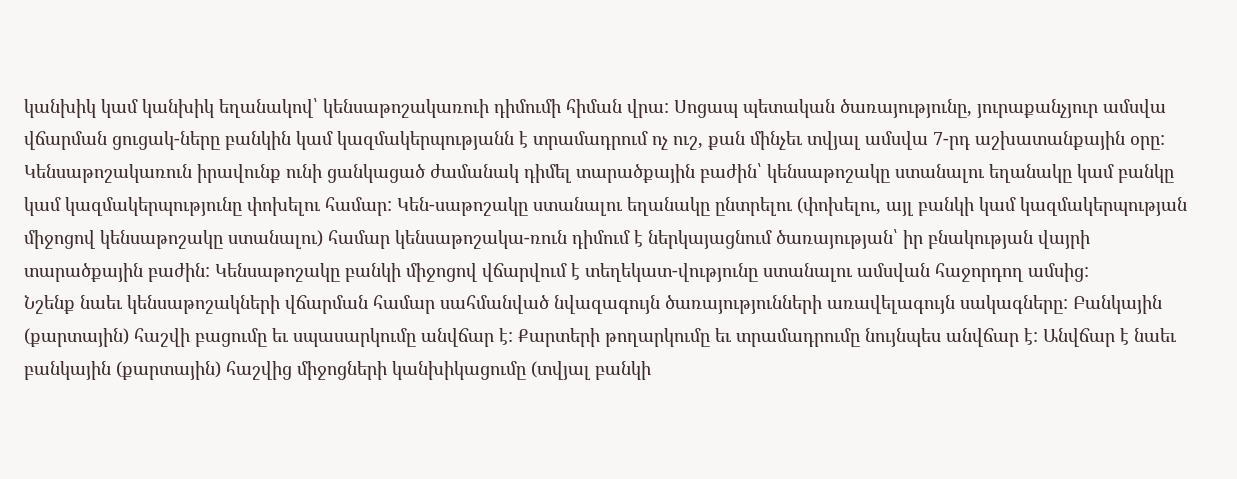կանխիկ կամ կանխիկ եղանակով՝ կենսաթոշակառուի դիմումի հիման վրա: Սոցապ պետական ծառայությունը, յուրաքանչյուր ամսվա վճարման ցուցակ-ները բանկին կամ կազմակերպությանն է տրամադրում ոչ ուշ, քան մինչեւ տվյալ ամսվա 7-րդ աշխատանքային օրը: Կենսաթոշակառուն իրավունք ունի ցանկացած ժամանակ դիմել տարածքային բաժին՝ կենսաթոշակը ստանալու եղանակը կամ բանկը կամ կազմակերպությունը փոխելու համար: Կեն-սաթոշակը ստանալու եղանակը ընտրելու (փոխելու, այլ բանկի կամ կազմակերպության միջոցով կենսաթոշակը ստանալու) համար կենսաթոշակա-ռուն դիմում է ներկայացնում ծառայության՝ իր բնակության վայրի տարածքային բաժին: Կենսաթոշակը բանկի միջոցով վճարվում է տեղեկատ-վությունը ստանալու ամսվան հաջորդող ամսից:
Նշենք նաեւ կենսաթոշակների վճարման համար սահմանված նվազագույն ծառայությունների առավելագույն սակագները: Բանկային (քարտային) հաշվի բացումը եւ սպասարկումը անվճար է: Քարտերի թողարկումը եւ տրամադրումը նույնպես անվճար է: Անվճար է նաեւ բանկային (քարտային) հաշվից միջոցների կանխիկացումը (տվյալ բանկի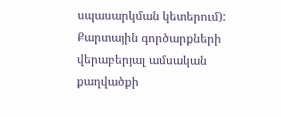սպասարկման կետերում):  Քարտային գործարքների վերաբերյալ ամսական քաղվածքի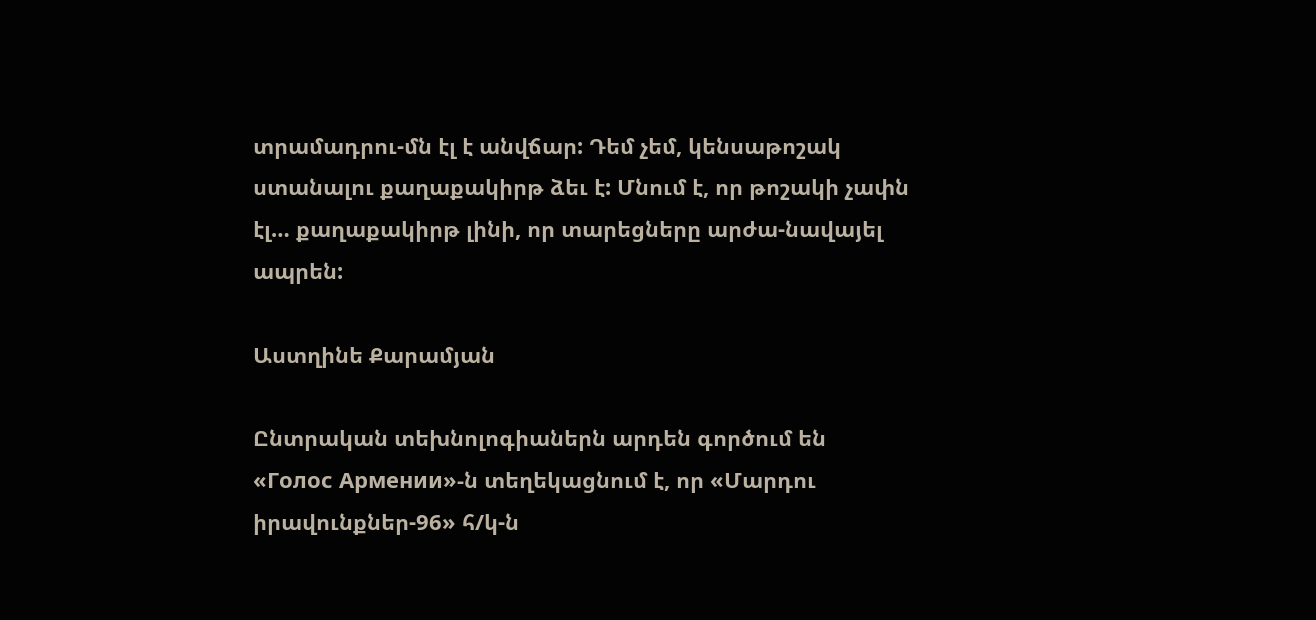տրամադրու-մն էլ է անվճար: Դեմ չեմ, կենսաթոշակ ստանալու քաղաքակիրթ ձեւ է: Մնում է, որ թոշակի չափն էլ… քաղաքակիրթ լինի, որ տարեցները արժա-նավայել ապրեն:

Աստղինե Քարամյան

Ընտրական տեխնոլոգիաներն արդեն գործում են
«Голос Армении»-ն տեղեկացնում է, որ «Մարդու իրավունքներ-96» հ/կ-ն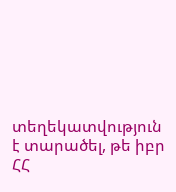տեղեկատվություն է տարածել, թե իբր ՀՀ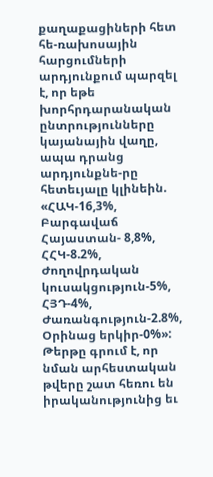քաղաքացիների հետ հե-ռախոսային հարցումների արդյունքում պարզել է, որ եթե խորհրդարանական ընտրությունները կայանային վաղը, ապա դրանց արդյունքնե-րը հետեւյալը կլինեին. «ՀԱԿ-16,3%, Բարգավաճ Հայաստան- 8,8%, ՀՀԿ-8.2%, Ժողովրդական կուսակցություն-5%, ՀՅԴ-4%, Ժառանգություն-2.8%, Օրինաց երկիր-0%»: Թերթը գրում է, որ նման արհեստական թվերը շատ հեռու են իրականությունից եւ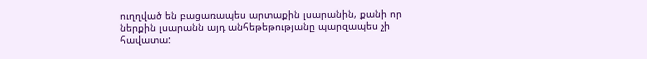ուղղված են բացառապես արտաքին լսարանին, քանի որ ներքին լսարանն այդ անհեթեթությանը պարզապես չի հավատա: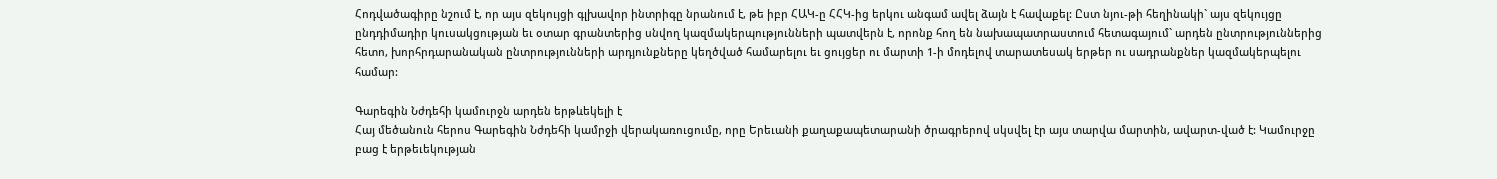Հոդվածագիրը նշում է, որ այս զեկույցի գլխավոր ինտրիգը նրանում է, թե իբր ՀԱԿ-ը ՀՀԿ-ից երկու անգամ ավել ձայն է հավաքել: Ըստ նյու-թի հեղինակի` այս զեկույցը ընդդիմադիր կուսակցության եւ օտար գրանտերից սնվող կազմակերպությունների պատվերն է, որոնք հող են նախապատրաստում հետագայում` արդեն ընտրություններից հետո, խորհրդարանական ընտրությունների արդյունքները կեղծված համարելու եւ ցույցեր ու մարտի 1-ի մոդելով տարատեսակ երթեր ու սադրանքներ կազմակերպելու համար:

Գարեգին Նժդեհի կամուրջն արդեն երթևեկելի է
Հայ մեծանուն հերոս Գարեգին Նժդեհի կամրջի վերակառուցումը, որը Երեւանի քաղաքապետարանի ծրագրերով սկսվել էր այս տարվա մարտին, ավարտ-ված է: Կամուրջը բաց է երթեւեկության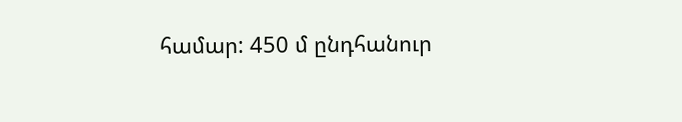համար: 450 մ ընդհանուր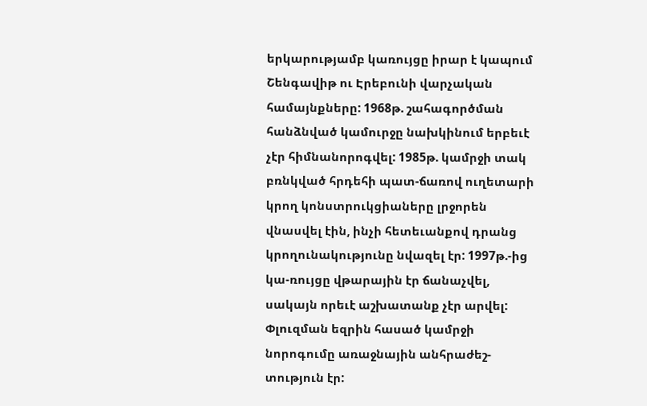երկարությամբ կառույցը իրար է կապում Շենգավիթ ու Էրեբունի վարչական համայնքները: 1968թ. շահագործման հանձնված կամուրջը նախկինում երբեւէ չէր հիմնանորոգվել: 1985թ. կամրջի տակ բռնկված հրդեհի պատ-ճառով ուղետարի կրող կոնստրուկցիաները լրջորեն վնասվել էին, ինչի հետեւանքով դրանց կրողունակությունը նվազել էր: 1997թ.-ից կա-ռույցը վթարային էր ճանաչվել, սակայն որեւէ աշխատանք չէր արվել: Փլուզման եզրին հասած կամրջի նորոգումը առաջնային անհրաժեշ-տություն էր: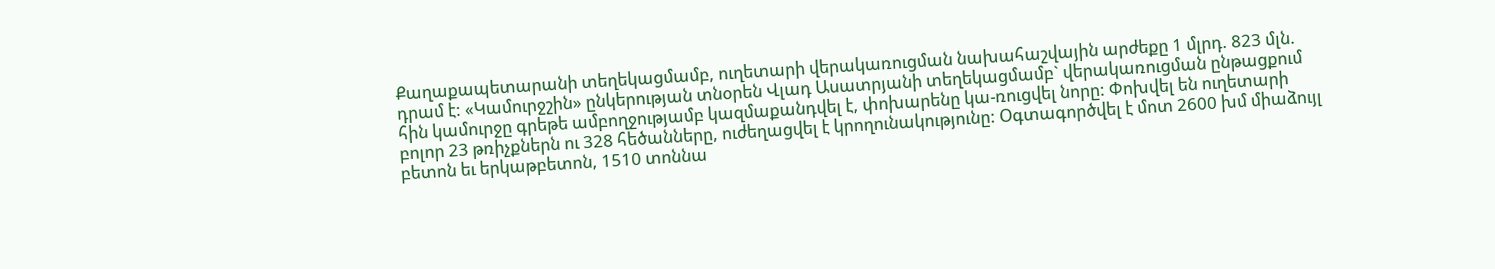Քաղաքապետարանի տեղեկացմամբ, ուղետարի վերակառուցման նախահաշվային արժեքը 1 մլրդ. 823 մլն. դրամ է: «Կամուրջշին» ընկերության տնօրեն Վլադ Ասատրյանի տեղեկացմամբ` վերակառուցման ընթացքում հին կամուրջը գրեթե ամբողջությամբ կազմաքանդվել է, փոխարենը կա-ռուցվել նորը: Փոխվել են ուղետարի բոլոր 23 թռիչքներն ու 328 հեծանները, ուժեղացվել է կրողունակությունը: Օգտագործվել է մոտ 2600 խմ միաձույլ բետոն եւ երկաթբետոն, 1510 տոննա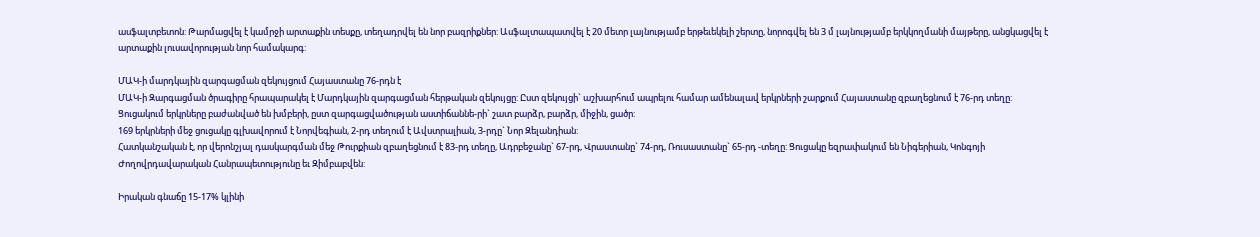ասֆալտբետոն: Թարմացվել է կամրջի արտաքին տեսքը, տեղադրվել են նոր բազրիքներ: Ասֆալտապատվել է 20 մետր լայնությամբ երթեւեկելի շերտը, նորոգվել են 3 մ լայնությամբ երկկողմանի մայթերը, անցկացվել է արտաքին լուսավորության նոր համակարգ:

ՄԱԿ-ի մարդկային զարգացման զեկույցում Հայաստանը 76-րդն է
ՄԱԿ-ի Զարգացման ծրագիրը հրապարակել է Մարդկային զարգացման հերթական զեկույցը: Ըստ զեկույցի` աշխարհում ապրելու համար ամենալավ երկրների շարքում Հայաստանը զբաղեցնում է 76-րդ տեղը: Ցուցակում երկրները բաժանված են խմբերի, ըստ զարգացվածության աստիճաննե-րի` շատ բարձր, բարձր, միջին, ցածր:
169 երկրների մեջ ցուցակը գլխավորում է Նորվեգիան, 2-րդ տեղում է Ավստրալիան, 3-րդը` Նոր Զելանդիան:
Հատկանշական է, որ վերոնշյալ դասկարգման մեջ Թուրքիան զբաղեցնում է 83-րդ տեղը, Ադրբեջանը` 67-րդ, Վրաստանը` 74-րդ, Ռուսաստանը` 65-րդ -տեղը: Ցուցակը եզրափակում են Նիգերիան, Կոնգոյի Ժողովրդավարական Հանրապետությունը եւ Զիմբաբվեն:

Իրական գնաճը 15-17% կլինի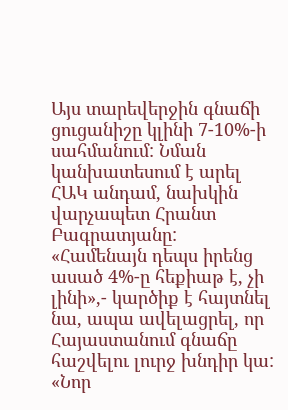Այս տարեվերջին գնաճի ցուցանիշը կլինի 7-10%-ի սահմանում: Նման կանխատեսում է արել ՀԱԿ անդամ, նախկին վարչապետ Հրանտ Բագրատյանը: «Համենայն դեպս իրենց ասած 4%-ը հեքիաթ է, չի լինի»,- կարծիք է հայտնել նա, ապա ավելացրել, որ Հայաստանում գնաճը հաշվելու լուրջ խնդիր կա:
«Նոր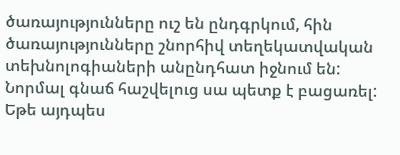ծառայությունները ուշ են ընդգրկում, հին ծառայությունները շնորհիվ տեղեկատվական տեխնոլոգիաների անընդհատ իջնում են: Նորմալ գնաճ հաշվելուց սա պետք է բացառել: Եթե այդպես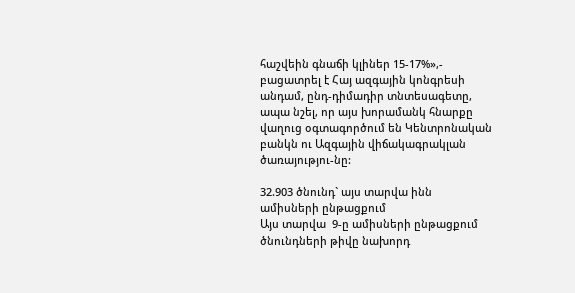հաշվեին գնաճի կլիներ 15-17%»,- բացատրել է Հայ ազգային կոնգրեսի անդամ, ընդ-դիմադիր տնտեսագետը, ապա նշել, որ այս խորամանկ հնարքը վաղուց օգտագործում են Կենտրոնական բանկն ու Ազգային վիճակագրակլան ծառայությու-նը:

32.903 ծնունդ` այս տարվա ինն ամիսների ընթացքում
Այս տարվա  9-ը ամիսների ընթացքում ծնունդների թիվը նախորդ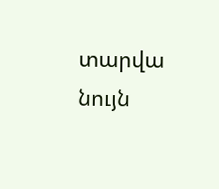տարվա նույն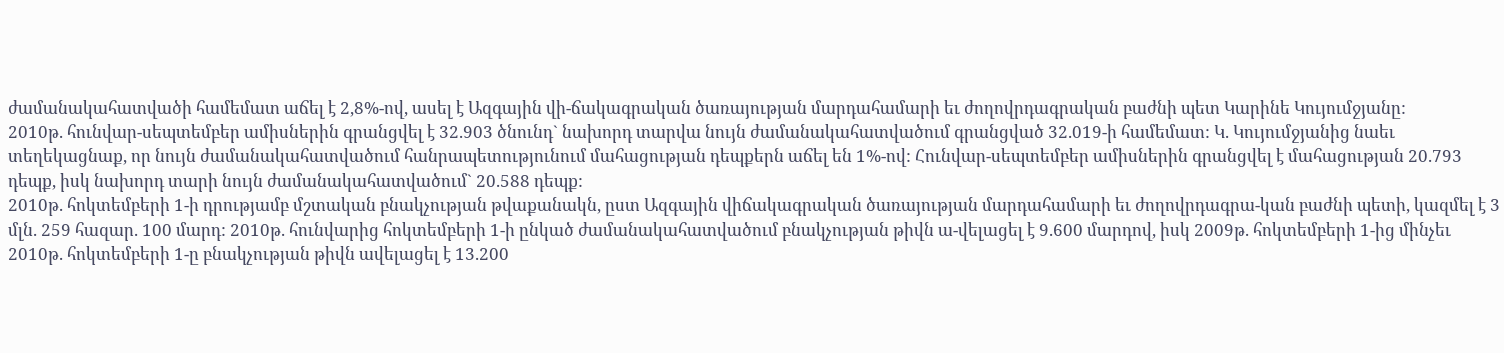ժամանակահատվածի համեմատ աճել է 2,8%-ով, ասել է Ազգային վի-ճակագրական ծառայության մարդահամարի եւ ժողովրդագրական բաժնի պետ Կարինե Կույումջյանը:
2010թ. հունվար-սեպտեմբեր ամիսներին գրանցվել է 32.903 ծնունդ` նախորդ տարվա նույն ժամանակահատվածում գրանցված 32.019-ի համեմատ: Կ. Կույումջյանից նաեւ տեղեկացնաք, որ նույն ժամանակահատվածում հանրապետությունում մահացության դեպքերն աճել են 1%-ով: Հունվար-սեպտեմբեր ամիսներին գրանցվել է մահացության 20.793 դեպք, իսկ նախորդ տարի նույն ժամանակահատվածում` 20.588 դեպք:
2010թ. հոկտեմբերի 1-ի դրությամբ մշտական բնակչության թվաքանակն, ըստ Ազգային վիճակագրական ծառայության մարդահամարի եւ ժողովրդագրա-կան բաժնի պետի, կազմել է 3 մլն. 259 հազար. 100 մարդ: 2010թ. հունվարից հոկտեմբերի 1-ի ընկած ժամանակահատվածում բնակչության թիվն ա-վելացել է 9.600 մարդով, իսկ 2009թ. հոկտեմբերի 1-ից մինչեւ 2010թ. հոկտեմբերի 1-ը բնակչության թիվն ավելացել է 13.200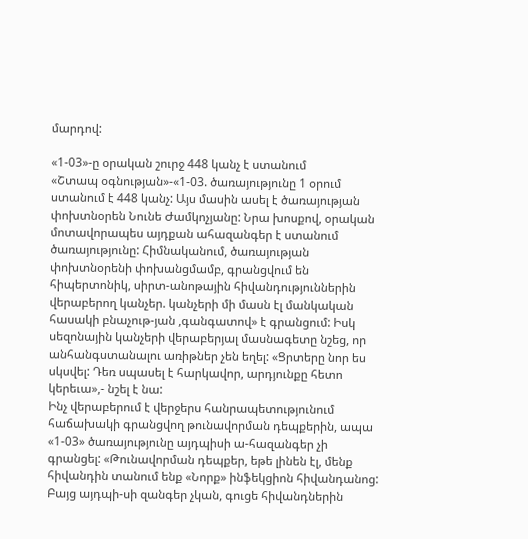մարդով:

«1-03»-ը օրական շուրջ 448 կանչ է ստանում
«Շտապ օգնության»-«1-03. ծառայությունը 1 օրում ստանում է 448 կանչ: Այս մասին ասել է ծառայության փոխտնօրեն Նունե Ժամկոչյանը: Նրա խոսքով, օրական մոտավորապես այդքան ահազանգեր է ստանում ծառայությունը: Հիմնականում, ծառայության փոխտնօրենի փոխանցմամբ, գրանցվում են հիպերտոնիկ, սիրտ-անոթային հիվանդություններին վերաբերող կանչեր. կանչերի մի մասն էլ մանկական հասակի բնաչութ-յան ,գանգատով» է գրանցում: Իսկ սեզոնային կանչերի վերաբերյալ մասնագետը նշեց, որ անհանգստանալու առիթներ չեն եղել: «Ցրտերը նոր ես սկսվել: Դեռ սպասել է հարկավոր, արդյունքը հետո կերեւա»,- նշել է նա:
Ինչ վերաբերում է վերջերս հանրապետությունում հաճախակի գրանցվող թունավորման դեպքերին, ապա «1-03» ծառայությունը այդպիսի ա-հազանգեր չի գրանցել: «Թունավորման դեպքեր, եթե լինեն էլ, մենք հիվանդին տանում ենք «Նորք» ինֆեկցիոն հիվանդանոց: Բայց այդպի-սի զանգեր չկան, գուցե հիվանդներին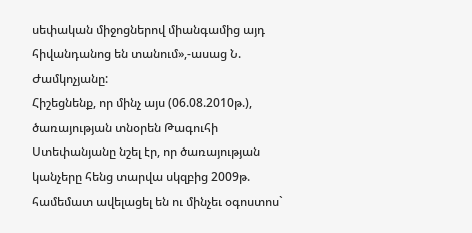սեփական միջոցներով միանգամից այդ հիվանդանոց են տանում»,-ասաց Ն. Ժամկոչյանը:
Հիշեցնենք, որ մինչ այս (06.08.2010թ.), ծառայության տնօրեն Թագուհի Ստեփանյանը նշել էր, որ ծառայության կանչերը հենց տարվա սկզբից 2009թ. համեմատ ավելացել են ու մինչեւ օգոստոս`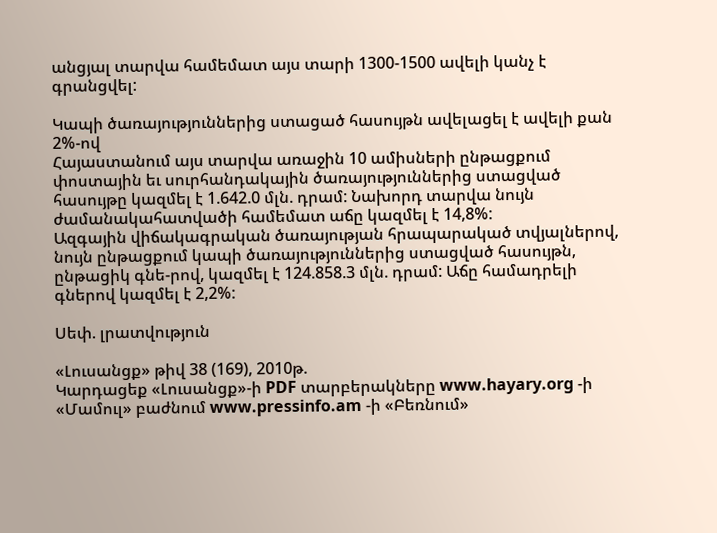անցյալ տարվա համեմատ այս տարի 1300-1500 ավելի կանչ է գրանցվել:

Կապի ծառայություններից ստացած հասույթն ավելացել է ավելի քան 2%-ով
Հայաստանում այս տարվա առաջին 10 ամիսների ընթացքում փոստային եւ սուրհանդակային ծառայություններից ստացված հասույթը կազմել է 1.642.0 մլն. դրամ: Նախորդ տարվա նույն ժամանակահատվածի համեմատ աճը կազմել է 14,8%:
Ազգային վիճակագրական ծառայության հրապարակած տվյալներով, նույն ընթացքում կապի ծառայություններից ստացված հասույթն, ընթացիկ գնե-րով, կազմել է 124.858.3 մլն. դրամ: Աճը համադրելի գներով կազմել է 2,2%:

Սեփ. լրատվություն

«Լուսանցք» թիվ 38 (169), 2010թ.
Կարդացեք «Լուսանցք»-ի PDF տարբերակները www.hayary.org -ի «Մամուլ» բաժնում www.pressinfo.am -ի «Բեռնում»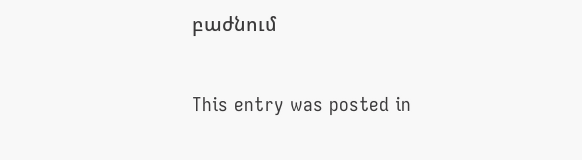բաժնում

This entry was posted in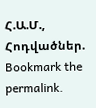Հ.Ա.Մ., Հոդվածներ. Bookmark the permalink.